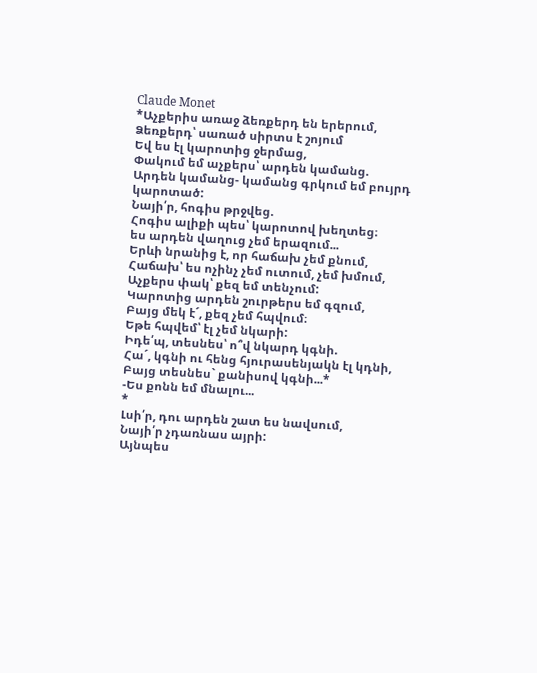Claude Monet
*Աչքերիս առաջ ձեռքերդ են երերում,
Ձեռքերդ՝ սառած սիրտս է շոյում
Եվ ես էլ կարոտից ջերմաց,
Փակում եմ աչքերս՝ արդեն կամանց.
Արդեն կամանց- կամանց գրկում եմ բույրդ կարոտած:
Նայի՛ր, հոգիս թրջվեց.
Հոգիս ալիքի պես՝ կարոտով խեղտեց։
ես արդեն վաղուց չեմ երազում...
Երևի նրանից է, որ հաճախ չեմ քնում,
Հաճախ՝ ես ոչինչ չեմ ուտում, չեմ խմում,
Աչքերս փակ՝ քեզ եմ տենչում:
Կարոտից արդեն շուրթերս եմ գզում,
Բայց մեկ է´, քեզ չեմ հպվում։
Եթե հպվեմ՝ էլ չեմ նկարի:
Իդե՛պ, տեսնես՝ ո՞վ նկարդ կգնի.
Հա´, կգնի ու հենց հյուրասենյակն էլ կդնի,
Բայց տեսնես` քանիսով կգնի...*
-Ես քոնն եմ մնալու...
*
Լսի՛ր, դու արդեն շատ ես նավսում,
Նայի՛ր չդառնաս այրի:
Այնպես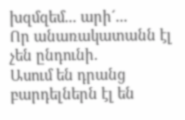խզմզեմ... արի´...
Որ անառակատանն էլ չեն ընդունի.
Ասում են դրանց բարդելներն էլ են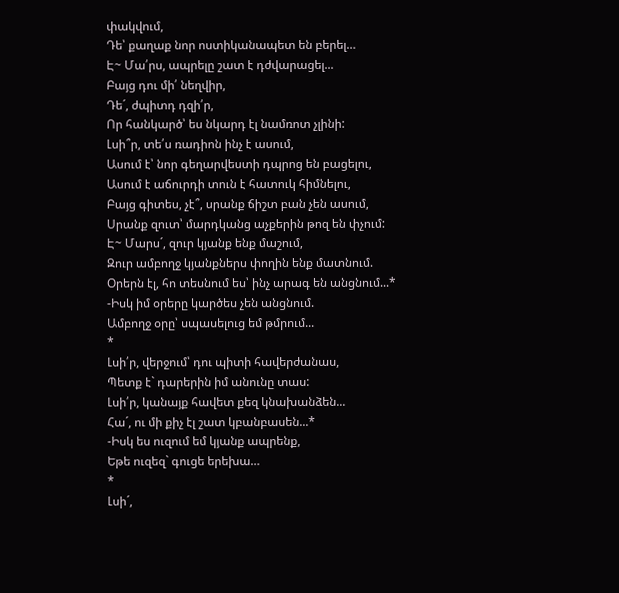փակվում,
Դե՝ քաղաք նոր ոստիկանապետ են բերել…
Է~ Մա՛րս, ապրելը շատ է դժվարացել...
Բայց դու մի՛ նեղվիր,
Դե´, ժպիտդ դզի՛ր,
Որ հանկարծ՝ ես նկարդ էլ նամռոտ չլինի:
Լսի՞ր, տե՛ս ռադիոն ինչ է ասում,
Ասում է՝ նոր գեղարվեստի դպրոց են բացելու,
Ասում է աճուրդի տուն է հատուկ հիմնելու,
Բայց գիտես, չէ՞, սրանք ճիշտ բան չեն ասում,
Սրանք զուտ՝ մարդկանց աչքերին թոզ են փչում:
Է~ Մարս´, զուր կյանք ենք մաշում,
Զուր ամբողջ կյանքներս փողին ենք մատնում.
Օրերն էլ, հո տեսնում ես՝ ինչ արագ են անցնում...*
-Իսկ իմ օրերը կարծես չեն անցնում.
Ամբողջ օրը՝ սպասելուց եմ թմրում...
*
Լսի՛ր, վերջում՝ դու պիտի հավերժանաս,
Պետք է` դարերին իմ անունը տաս:
Լսի՛ր, կանայք հավետ քեզ կնախանձեն...
Հա´, ու մի քիչ էլ շատ կբանբասեն...*
-Իսկ ես ուզում եմ կյանք ապրենք,
Եթե ուզեզ` գուցե երեխա…
*
Լսի´,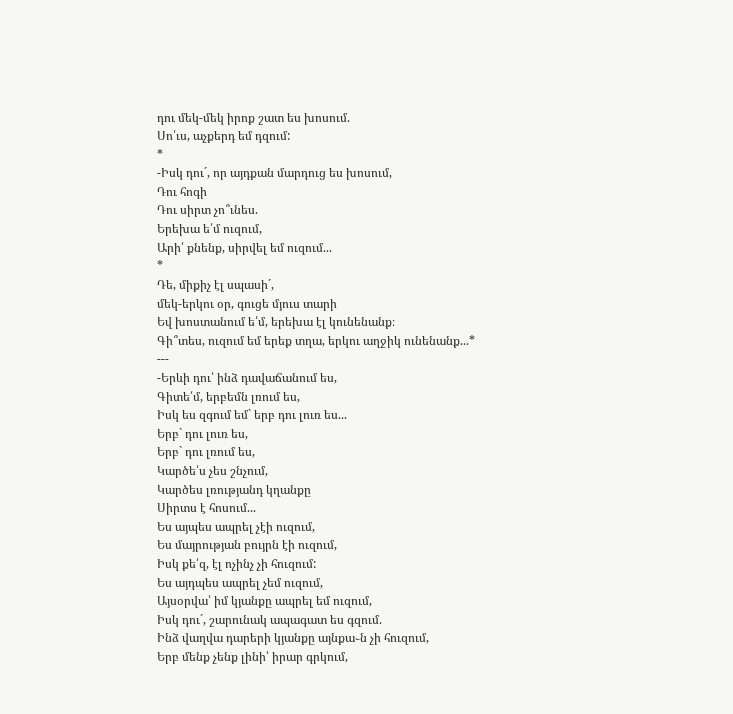դու մեկ-մեկ իրոք շատ ես խոսում.
Սո՛ւս, աչքերդ եմ դզում:
*
-Իսկ դու´, որ այդքան մարդուց ես խոսում,
Դու հոգի
Դու սիրտ չո՞ւնես.
Երեխա ե՛մ ուզում,
Արի՛ քնենք, սիրվել եմ ուզում...
*
Դե, միքիչ էլ սպասի´,
մեկ-երկու օր, գուցե մյուս տարի
Եվ խոստանում ե՛մ, երեխա էլ կունենանք։
Գի՞տես, ուզում եմ երեք տղա, երկու աղջիկ ունենանք...*
---
-Երևի դու՝ ինձ դավաճանում ես,
Գիտե՛մ, երբեմն լռում ես,
Իսկ ես զգում եմ` երբ դու լուռ ես...
Երբ` դու լուռ ես,
Երբ` դու լռում ես,
Կարծե՛ս չես շնչում,
Կարծես լռությանդ կղանքը
Սիրտս է հոսում...
Ես այպես ապրել չէի ուզում,
Ես մայրության բույրն էի ուզում,
Իսկ քե՛զ, էլ ոչինչ չի հուզում:
Ես այդպես ապրել չեմ ուզում,
Այսօրվա՝ իմ կյանքը ապրել եմ ուզում,
Իսկ դու´, շարունակ ապագատ ես գզում.
Ինձ վաղվա դարերի կյանքը այնքա֊ն չի հուզում,
Երբ մենք չենք լինի՝ իրար գրկում,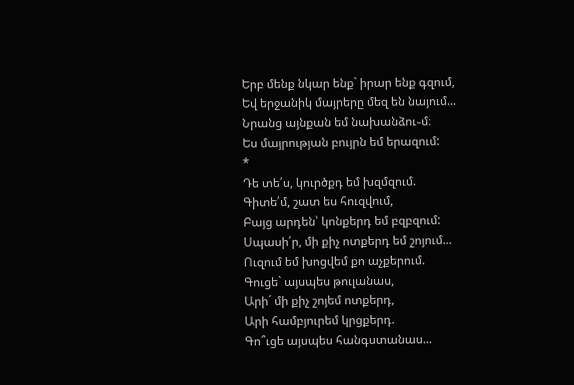Երբ մենք նկար ենք` իրար ենք գզում,
Եվ երջանիկ մայրերը մեզ են նայում...
Նրանց այնքան եմ նախանձու֊մ։
Ես մայրության բույրն եմ երազում:
*
Դե տե՛ս, կուրծքդ եմ խզմզում.
Գիտե՛մ, շատ ես հուզվում,
Բայց արդեն՝ կոնքերդ եմ բզբզում:
Սպասի՛ր, մի քիչ ոտքերդ եմ շոյում...
Ուզում եմ խոցվեմ քո աչքերում.
Գուցե` այսպես թուլանաս,
Արի´ մի քիչ շոյեմ ոտքերդ,
Արի համբյուրեմ կրցքերդ.
Գո՞ւցե այսպես հանգստանաս...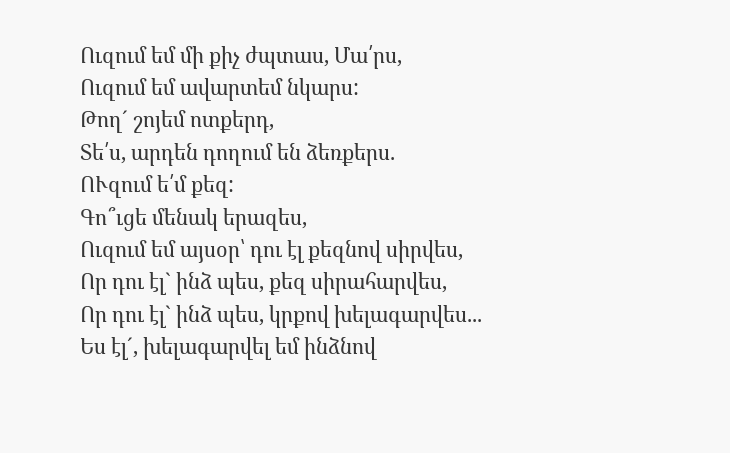Ուզում եմ մի քիչ ժպտաս, Մա՛րս,
Ուզում եմ ավարտեմ նկարս:
Թող´ շոյեմ ոտքերդ,
Տե՛ս, արդեն դողում են ձեռքերս.
ՈՒզում ե՛մ քեզ:
Գո՞ւցե մենակ երազես,
Ուզում եմ այսօր՝ դու էլ քեզնով սիրվես,
Որ դու էլ` ինձ պես, քեզ սիրահարվես,
Որ դու էլ` ինձ պես, կրքով խելագարվես...
Ես էլ´, խելագարվել եմ ինձնով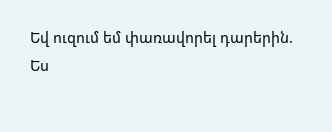Եվ ուզում եմ փառավորել դարերին.
Ես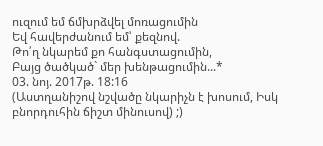ուզում եմ ճմխրձվել մոռացումին
Եվ հավերժանում եմ՝ քեզնով.
Թո՛ղ նկարեմ քո հանգստացումին,
Բայց ծածկած` մեր խենթացումին...*
03. նոյ. 2017թ. 18:16
(Աստղանիշով նշվածը նկարիչն է խոսում, Իսկ բնորդուհին ճիշտ մինուսով) ;)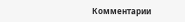Комментарии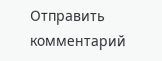Отправить комментарий